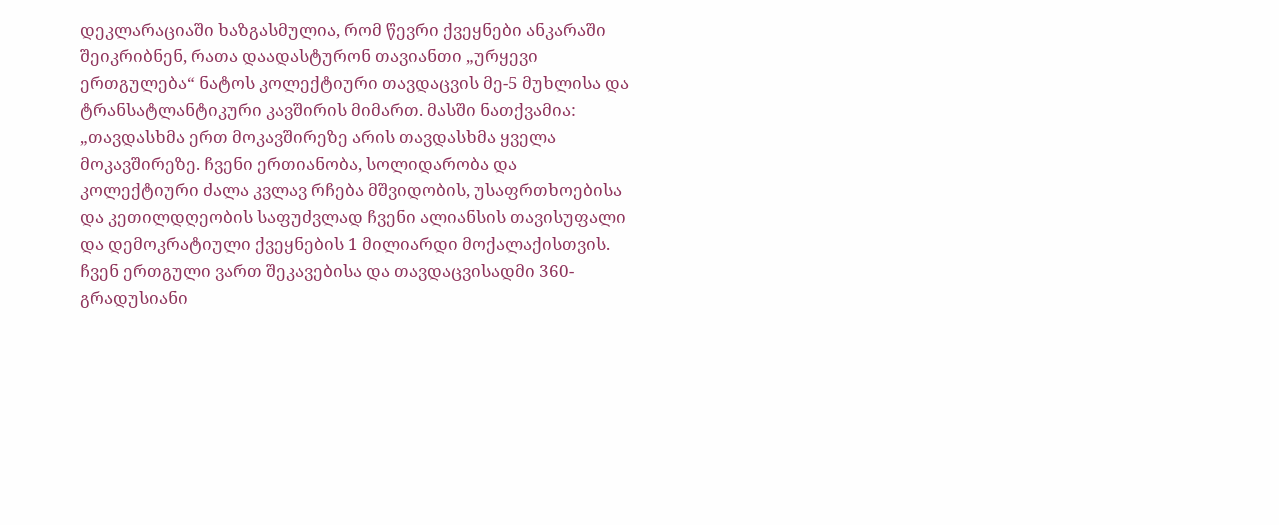დეკლარაციაში ხაზგასმულია, რომ წევრი ქვეყნები ანკარაში შეიკრიბნენ, რათა დაადასტურონ თავიანთი „ურყევი ერთგულება“ ნატოს კოლექტიური თავდაცვის მე-5 მუხლისა და ტრანსატლანტიკური კავშირის მიმართ. მასში ნათქვამია: „თავდასხმა ერთ მოკავშირეზე არის თავდასხმა ყველა მოკავშირეზე. ჩვენი ერთიანობა, სოლიდარობა და კოლექტიური ძალა კვლავ რჩება მშვიდობის, უსაფრთხოებისა და კეთილდღეობის საფუძვლად ჩვენი ალიანსის თავისუფალი და დემოკრატიული ქვეყნების 1 მილიარდი მოქალაქისთვის. ჩვენ ერთგული ვართ შეკავებისა და თავდაცვისადმი 360-გრადუსიანი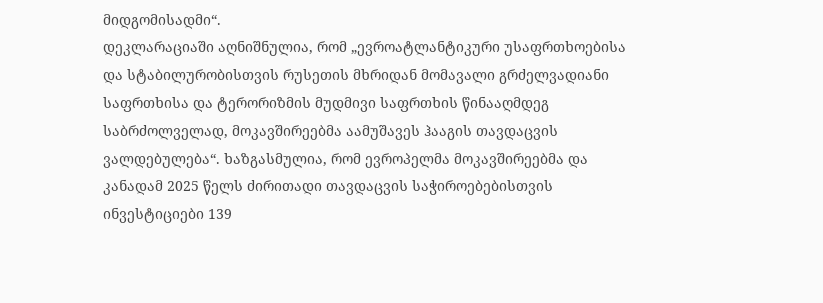მიდგომისადმი“.
დეკლარაციაში აღნიშნულია, რომ „ევროატლანტიკური უსაფრთხოებისა და სტაბილურობისთვის რუსეთის მხრიდან მომავალი გრძელვადიანი საფრთხისა და ტერორიზმის მუდმივი საფრთხის წინააღმდეგ საბრძოლველად, მოკავშირეებმა აამუშავეს ჰააგის თავდაცვის ვალდებულება“. ხაზგასმულია, რომ ევროპელმა მოკავშირეებმა და კანადამ 2025 წელს ძირითადი თავდაცვის საჭიროებებისთვის ინვესტიციები 139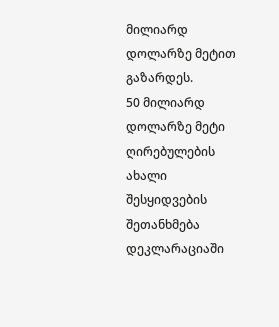მილიარდ დოლარზე მეტით გაზარდეს.
50 მილიარდ დოლარზე მეტი ღირებულების ახალი შესყიდვების შეთანხმება
დეკლარაციაში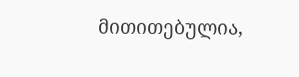მითითებულია,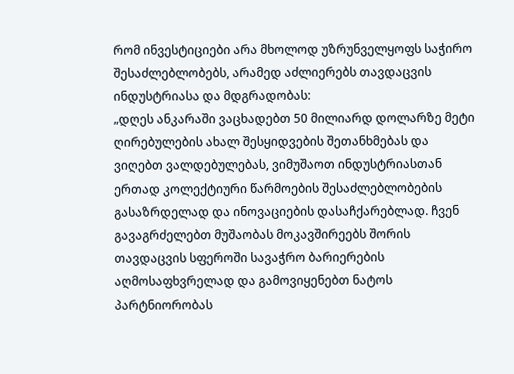რომ ინვესტიციები არა მხოლოდ უზრუნველყოფს საჭირო შესაძლებლობებს, არამედ აძლიერებს თავდაცვის ინდუსტრიასა და მდგრადობას:
„დღეს ანკარაში ვაცხადებთ 50 მილიარდ დოლარზე მეტი ღირებულების ახალ შესყიდვების შეთანხმებას და ვიღებთ ვალდებულებას, ვიმუშაოთ ინდუსტრიასთან ერთად კოლექტიური წარმოების შესაძლებლობების გასაზრდელად და ინოვაციების დასაჩქარებლად. ჩვენ გავაგრძელებთ მუშაობას მოკავშირეებს შორის თავდაცვის სფეროში სავაჭრო ბარიერების აღმოსაფხვრელად და გამოვიყენებთ ნატოს პარტნიორობას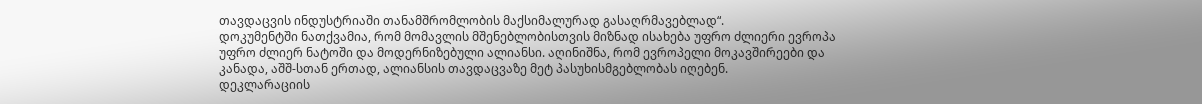თავდაცვის ინდუსტრიაში თანამშრომლობის მაქსიმალურად გასაღრმავებლად“.
დოკუმენტში ნათქვამია, რომ მომავლის მშენებლობისთვის მიზნად ისახება უფრო ძლიერი ევროპა უფრო ძლიერ ნატოში და მოდერნიზებული ალიანსი. აღინიშნა, რომ ევროპელი მოკავშირეები და კანადა, აშშ-სთან ერთად, ალიანსის თავდაცვაზე მეტ პასუხისმგებლობას იღებენ.
დეკლარაციის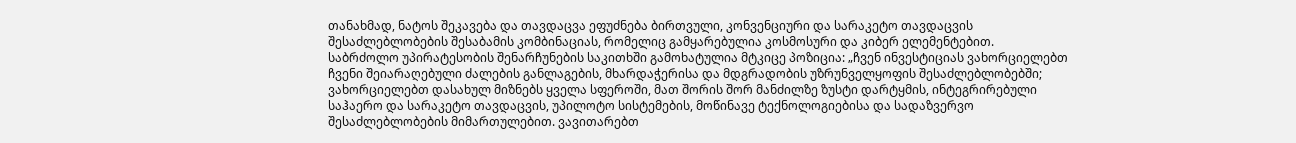თანახმად, ნატოს შეკავება და თავდაცვა ეფუძნება ბირთვული, კონვენციური და სარაკეტო თავდაცვის შესაძლებლობების შესაბამის კომბინაციას, რომელიც გამყარებულია კოსმოსური და კიბერ ელემენტებით.
საბრძოლო უპირატესობის შენარჩუნების საკითხში გამოხატულია მტკიცე პოზიცია: „ჩვენ ინვესტიციას ვახორციელებთ ჩვენი შეიარაღებული ძალების განლაგების, მხარდაჭერისა და მდგრადობის უზრუნველყოფის შესაძლებლობებში; ვახორციელებთ დასახულ მიზნებს ყველა სფეროში, მათ შორის შორ მანძილზე ზუსტი დარტყმის, ინტეგრირებული საჰაერო და სარაკეტო თავდაცვის, უპილოტო სისტემების, მოწინავე ტექნოლოგიებისა და სადაზვერვო შესაძლებლობების მიმართულებით. ვავითარებთ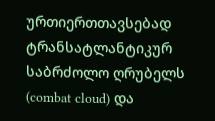ურთიერთთავსებად ტრანსატლანტიკურ საბრძოლო ღრუბელს (combat cloud) და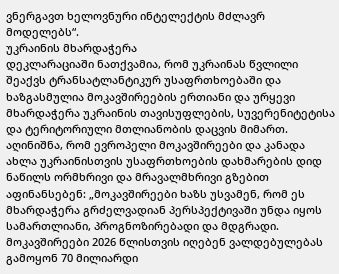ვნერგავთ ხელოვნური ინტელექტის მძლავრ მოდელებს“.
უკრაინის მხარდაჭერა
დეკლარაციაში ნათქვამია, რომ უკრაინას წვლილი შეაქვს ტრანსატლანტიკურ უსაფრთხოებაში და ხაზგასმულია მოკავშირეების ერთიანი და ურყევი მხარდაჭერა უკრაინის თავისუფლების, სუვერენიტეტისა და ტერიტორიული მთლიანობის დაცვის მიმართ.
აღინიშნა, რომ ევროპელი მოკავშირეები და კანადა ახლა უკრაინისთვის უსაფრთხოების დახმარების დიდ ნაწილს ორმხრივი და მრავალმხრივი გზებით აფინანსებენ: „მოკავშირეები ხაზს უსვამენ, რომ ეს მხარდაჭერა გრძელვადიან პერსპექტივაში უნდა იყოს სამართლიანი, პროგნოზირებადი და მდგრადი. მოკავშირეები 2026 წლისთვის იღებენ ვალდებულებას გამოყონ 70 მილიარდი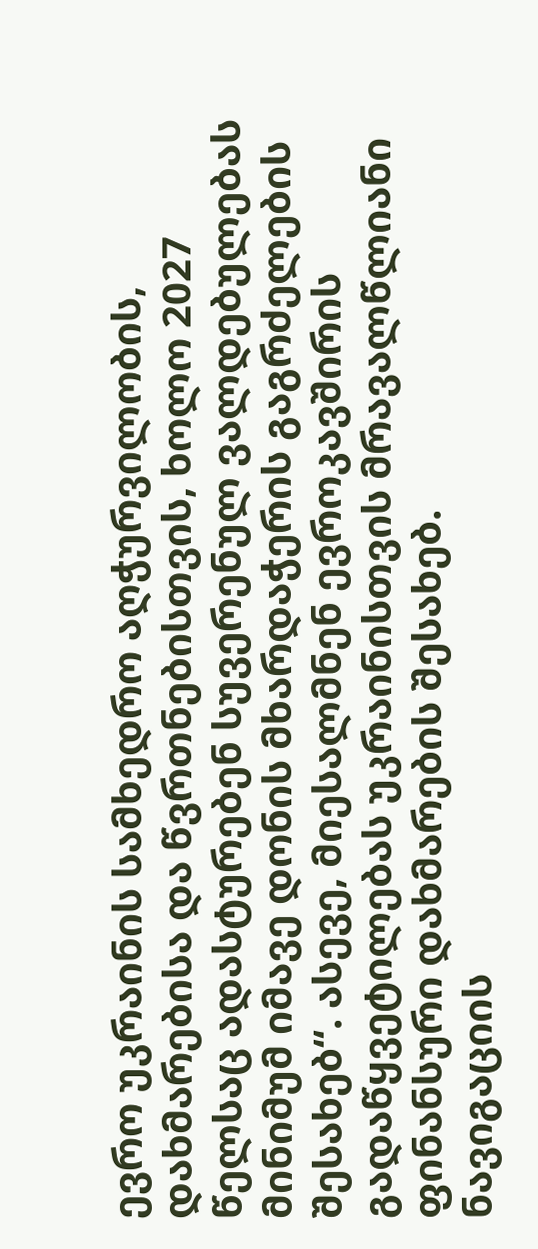ევრო უკრაინის სამხედრო აღჭურვილობის, დახმარებისა და წვრთნებისთვის, ხოლო 2027 წელსაც ადასტურებენ სუვერენულ ვალდებულებას მინიმუმ იმავე დონის მხარდაჭერის გაგრძელების შესახებ“. ასევე, მიესალმნენ ევროკავშირის გადაწყვეტილებას უკრაინისთვის მრავალწლიანი ფინანსური დახმარების შესახებ.
ნავიგაციის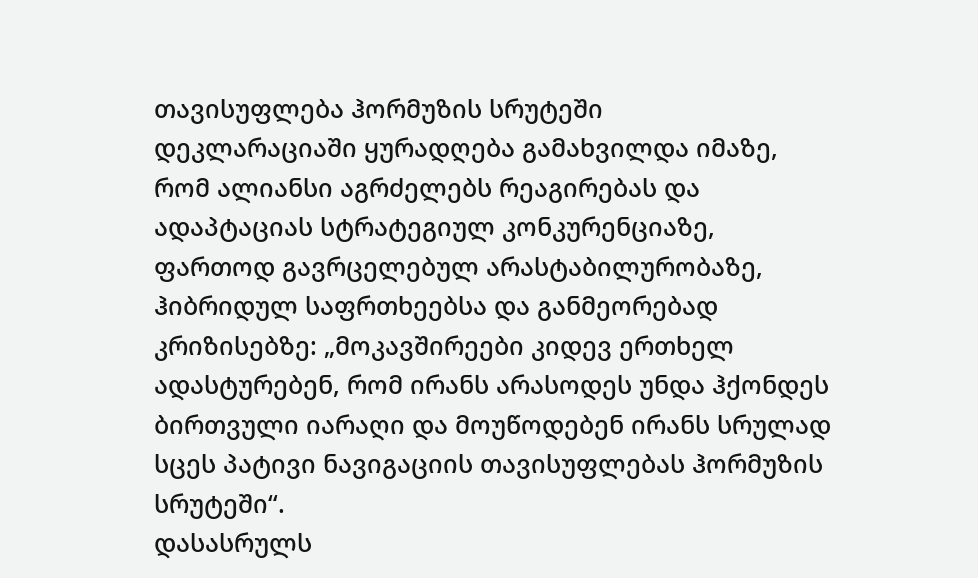თავისუფლება ჰორმუზის სრუტეში
დეკლარაციაში ყურადღება გამახვილდა იმაზე, რომ ალიანსი აგრძელებს რეაგირებას და ადაპტაციას სტრატეგიულ კონკურენციაზე, ფართოდ გავრცელებულ არასტაბილურობაზე, ჰიბრიდულ საფრთხეებსა და განმეორებად კრიზისებზე: „მოკავშირეები კიდევ ერთხელ ადასტურებენ, რომ ირანს არასოდეს უნდა ჰქონდეს ბირთვული იარაღი და მოუწოდებენ ირანს სრულად სცეს პატივი ნავიგაციის თავისუფლებას ჰორმუზის სრუტეში“.
დასასრულს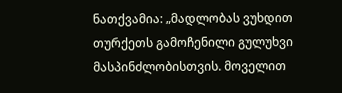ნათქვამია: „მადლობას ვუხდით თურქეთს გამოჩენილი გულუხვი მასპინძლობისთვის. მოველით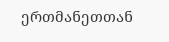ერთმანეთთან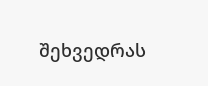შეხვედრას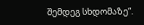შემდეგ სხდომაზე“.